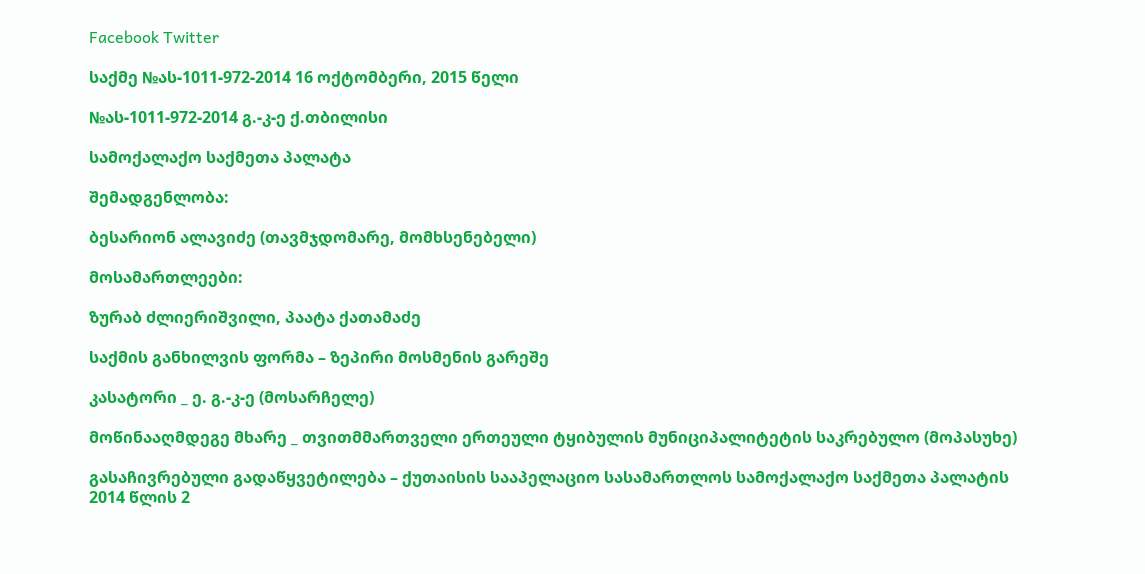Facebook Twitter

საქმე №ას-1011-972-2014 16 ოქტომბერი, 2015 წელი

№ას-1011-972-2014 გ.-კ-ე ქ.თბილისი

სამოქალაქო საქმეთა პალატა

შემადგენლობა:

ბესარიონ ალავიძე (თავმჯდომარე, მომხსენებელი)

მოსამართლეები:

ზურაბ ძლიერიშვილი, პაატა ქათამაძე

საქმის განხილვის ფორმა – ზეპირი მოსმენის გარეშე

კასატორი _ ე. გ.-კ-ე (მოსარჩელე)

მოწინააღმდეგე მხარე _ თვითმმართველი ერთეული ტყიბულის მუნიციპალიტეტის საკრებულო (მოპასუხე)

გასაჩივრებული გადაწყვეტილება – ქუთაისის სააპელაციო სასამართლოს სამოქალაქო საქმეთა პალატის 2014 წლის 2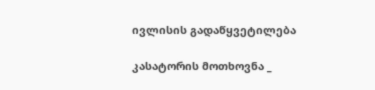ივლისის გადაწყვეტილება

კასატორის მოთხოვნა _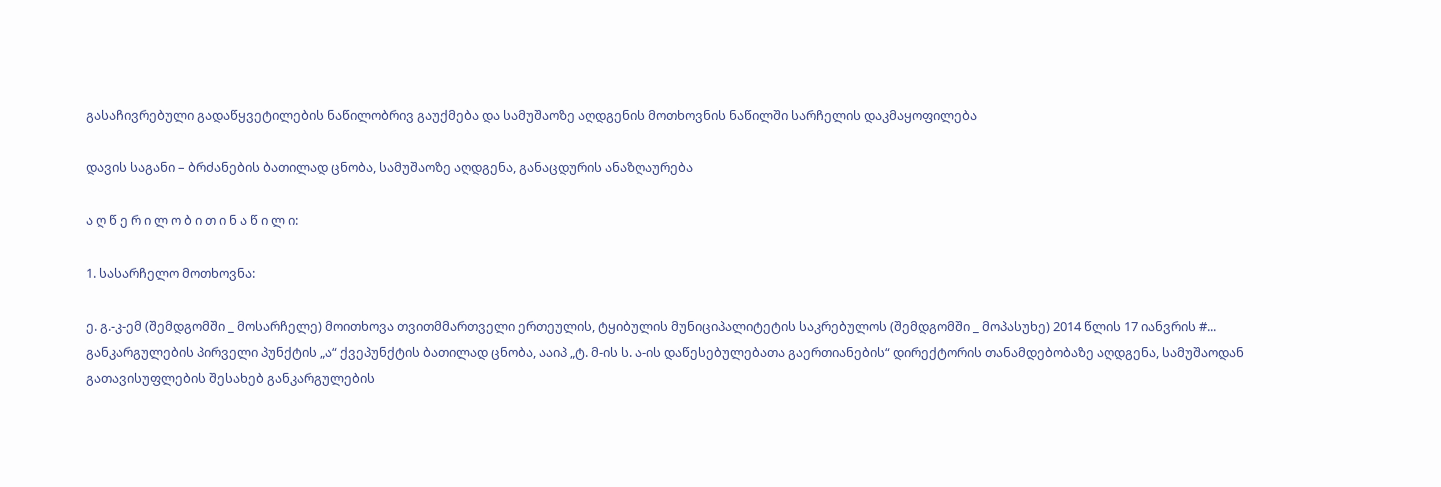გასაჩივრებული გადაწყვეტილების ნაწილობრივ გაუქმება და სამუშაოზე აღდგენის მოთხოვნის ნაწილში სარჩელის დაკმაყოფილება

დავის საგანი – ბრძანების ბათილად ცნობა, სამუშაოზე აღდგენა, განაცდურის ანაზღაურება

ა ღ წ ე რ ი ლ ო ბ ი თ ი ნ ა წ ი ლ ი:

1. სასარჩელო მოთხოვნა:

ე. გ.-კ-ემ (შემდგომში _ მოსარჩელე) მოითხოვა თვითმმართველი ერთეულის, ტყიბულის მუნიციპალიტეტის საკრებულოს (შემდგომში _ მოპასუხე) 2014 წლის 17 იანვრის #... განკარგულების პირველი პუნქტის „ა“ ქვეპუნქტის ბათილად ცნობა, ააიპ „ტ. მ-ის ს. ა-ის დაწესებულებათა გაერთიანების“ დირექტორის თანამდებობაზე აღდგენა, სამუშაოდან გათავისუფლების შესახებ განკარგულების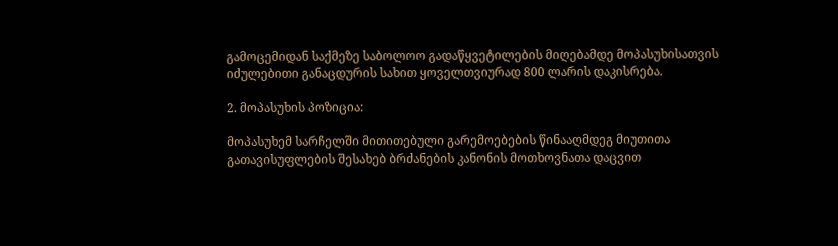გამოცემიდან საქმეზე საბოლოო გადაწყვეტილების მიღებამდე მოპასუხისათვის იძულებითი განაცდურის სახით ყოველთვიურად 800 ლარის დაკისრება.

2. მოპასუხის პოზიცია:

მოპასუხემ სარჩელში მითითებული გარემოებების წინააღმდეგ მიუთითა გათავისუფლების შესახებ ბრძანების კანონის მოთხოვნათა დაცვით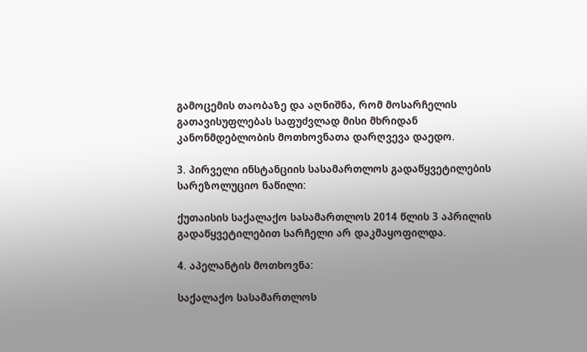გამოცემის თაობაზე და აღნიშნა, რომ მოსარჩელის გათავისუფლებას საფუძვლად მისი მხრიდან კანონმდებლობის მოთხოვნათა დარღვევა დაედო.

3. პირველი ინსტანციის სასამართლოს გადაწყვეტილების სარეზოლუციო ნაწილი:

ქუთაისის საქალაქო სასამართლოს 2014 წლის 3 აპრილის გადაწყვეტილებით სარჩელი არ დაკმაყოფილდა.

4. აპელანტის მოთხოვნა:

საქალაქო სასამართლოს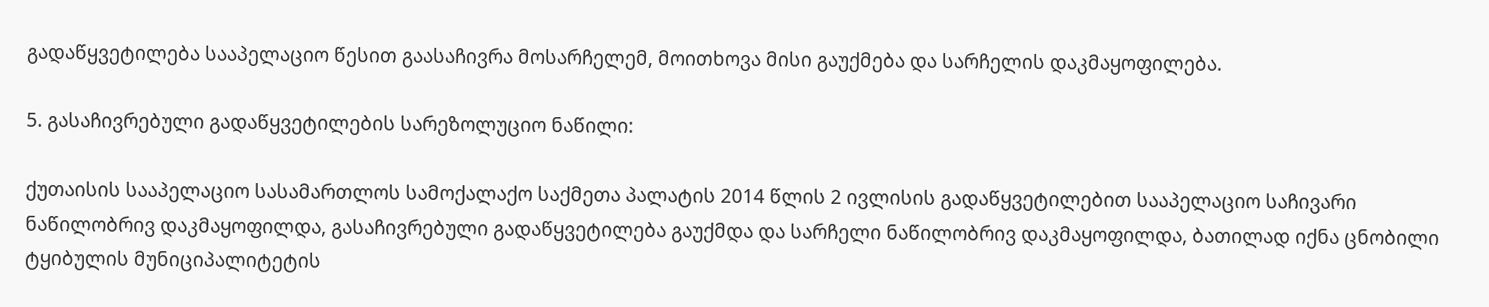გადაწყვეტილება სააპელაციო წესით გაასაჩივრა მოსარჩელემ, მოითხოვა მისი გაუქმება და სარჩელის დაკმაყოფილება.

5. გასაჩივრებული გადაწყვეტილების სარეზოლუციო ნაწილი:

ქუთაისის სააპელაციო სასამართლოს სამოქალაქო საქმეთა პალატის 2014 წლის 2 ივლისის გადაწყვეტილებით სააპელაციო საჩივარი ნაწილობრივ დაკმაყოფილდა, გასაჩივრებული გადაწყვეტილება გაუქმდა და სარჩელი ნაწილობრივ დაკმაყოფილდა, ბათილად იქნა ცნობილი ტყიბულის მუნიციპალიტეტის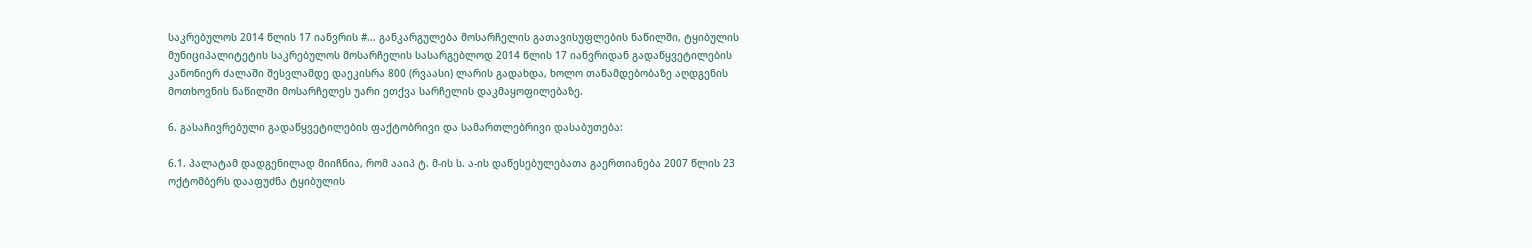საკრებულოს 2014 წლის 17 იანვრის #... განკარგულება მოსარჩელის გათავისუფლების ნაწილში, ტყიბულის მუნიციპალიტეტის საკრებულოს მოსარჩელის სასარგებლოდ 2014 წლის 17 იანვრიდან გადაწყვეტილების კანონიერ ძალაში შესვლამდე დაეკისრა 800 (რვაასი) ლარის გადახდა, ხოლო თანამდებობაზე აღდგენის მოთხოვნის ნაწილში მოსარჩელეს უარი ეთქვა სარჩელის დაკმაყოფილებაზე.

6. გასაჩივრებული გადაწყვეტილების ფაქტობრივი და სამართლებრივი დასაბუთება:

6.1. პალატამ დადგენილად მიიჩნია, რომ ააიპ ტ. მ-ის ს. ა-ის დაწესებულებათა გაერთიანება 2007 წლის 23 ოქტომბერს დააფუძნა ტყიბულის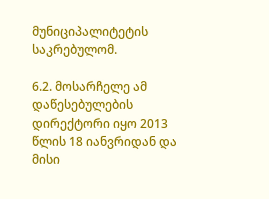მუნიციპალიტეტის საკრებულომ.

6.2. მოსარჩელე ამ დაწესებულების დირექტორი იყო 2013 წლის 18 იანვრიდან და მისი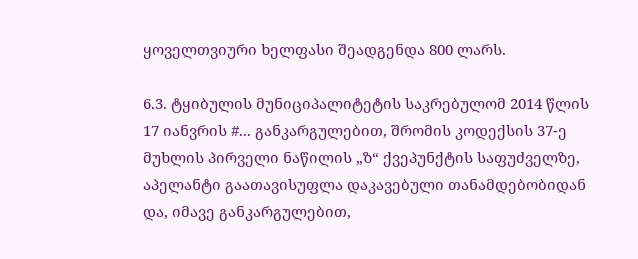ყოველთვიური ხელფასი შეადგენდა 800 ლარს.

6.3. ტყიბულის მუნიციპალიტეტის საკრებულომ 2014 წლის 17 იანვრის #... განკარგულებით, შრომის კოდექსის 37-ე მუხლის პირველი ნაწილის „ზ“ ქვეპუნქტის საფუძველზე, აპელანტი გაათავისუფლა დაკავებული თანამდებობიდან და, იმავე განკარგულებით,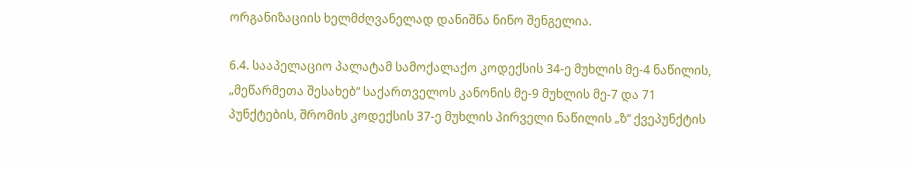ორგანიზაციის ხელმძღვანელად დანიშნა ნინო შენგელია.

6.4. სააპელაციო პალატამ სამოქალაქო კოდექსის 34-ე მუხლის მე-4 ნაწილის, „მეწარმეთა შესახებ“ საქართველოს კანონის მე-9 მუხლის მე-7 და 71 პუნქტების, შრომის კოდექსის 37-ე მუხლის პირველი ნაწილის „ზ“ ქვეპუნქტის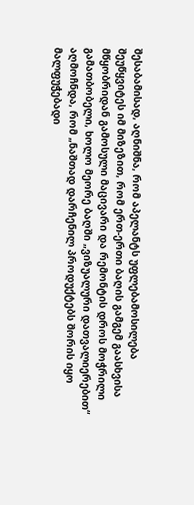შესაბამისად, აღნიშნა, რომ აპელანტს უფლებამოსილება შეუწყვიტეს იმ მიზეზით, რომ ერთ-ერთი ბაღის გამგემ გაასხვისა მწყობრიდან გამოსული მაცივარი და რემონტის დროს მოჭრილი გამათბობელი, ხოლო მეორე ბაღში „ვიზუალური დათვალიერებით“ აღმოჩნდა, რომ „ნაშთად დარჩენილ პროდუქტებს შორის იყო მალფუჭებადი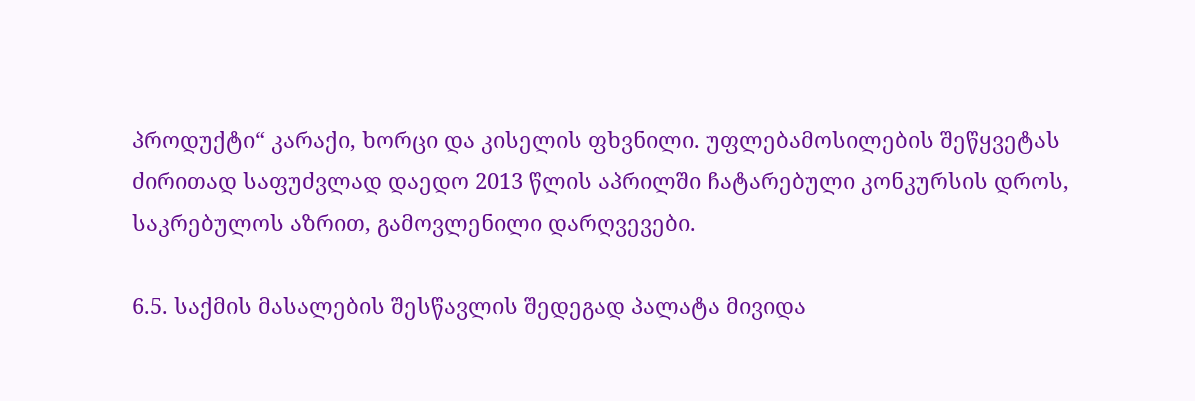პროდუქტი“ კარაქი, ხორცი და კისელის ფხვნილი. უფლებამოსილების შეწყვეტას ძირითად საფუძვლად დაედო 2013 წლის აპრილში ჩატარებული კონკურსის დროს, საკრებულოს აზრით, გამოვლენილი დარღვევები.

6.5. საქმის მასალების შესწავლის შედეგად პალატა მივიდა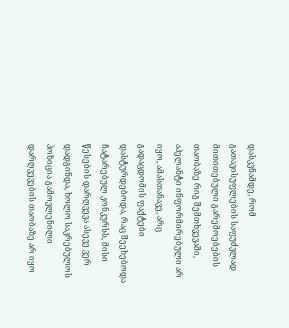დასკვნამდე, რომ გათავისუფლების საფუძვლად მითითებული გარემოებების თაობაზე რიგ შემთხვევაში, აპელანტი ინფორმირებული არ იყო, ამასთანავე, არც გადაცდომის ფაქტები დასტურდებოდა, რაც შეეხებოდა ჩატარებულ კონკურსს, მისი წესების დარღვევა ასევე ვერ დადგინდა, ხოლო საკრებულოს პოზიცია გამოვლენილი დარღვევების თაობაზე არ იყო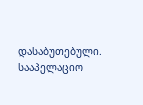დასაბუთებული. სააპელაციო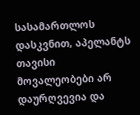სასამართლოს დასკვნით, აპელანტს თავისი მოვალეობები არ დაურღვევია და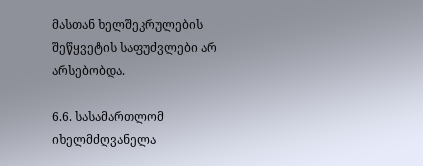მასთან ხელშეკრულების შეწყვეტის საფუძვლები არ არსებობდა.

6.6. სასამართლომ იხელმძღვანელა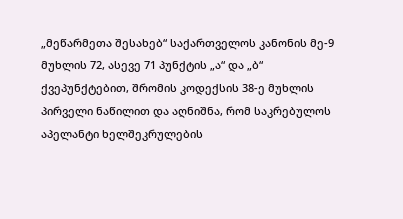„მეწარმეთა შესახებ“ საქართველოს კანონის მე-9 მუხლის 72, ასევე 71 პუნქტის „ა“ და „ბ“ ქვეპუნქტებით, შრომის კოდექსის 38-ე მუხლის პირველი ნაწილით და აღნიშნა, რომ საკრებულოს აპელანტი ხელშეკრულების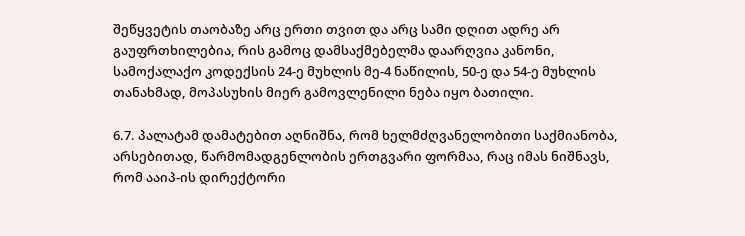შეწყვეტის თაობაზე არც ერთი თვით და არც სამი დღით ადრე არ გაუფრთხილებია, რის გამოც დამსაქმებელმა დაარღვია კანონი, სამოქალაქო კოდექსის 24-ე მუხლის მე-4 ნაწილის, 50-ე და 54-ე მუხლის თანახმად, მოპასუხის მიერ გამოვლენილი ნება იყო ბათილი.

6.7. პალატამ დამატებით აღნიშნა, რომ ხელმძღვანელობითი საქმიანობა, არსებითად, წარმომადგენლობის ერთგვარი ფორმაა, რაც იმას ნიშნავს, რომ ააიპ-ის დირექტორი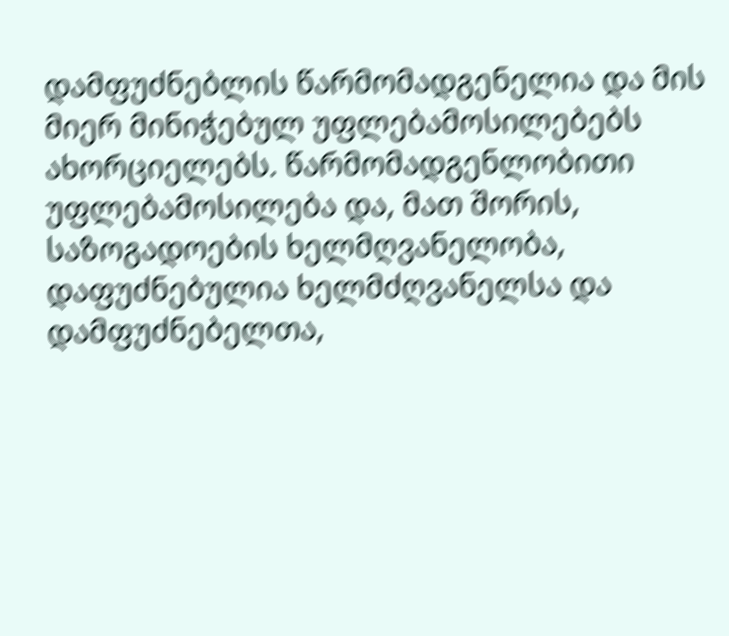დამფუძნებლის წარმომადგენელია და მის მიერ მინიჭებულ უფლებამოსილებებს ახორციელებს. წარმომადგენლობითი უფლებამოსილება და, მათ შორის, საზოგადოების ხელმღვანელობა, დაფუძნებულია ხელმძღვანელსა და დამფუძნებელთა,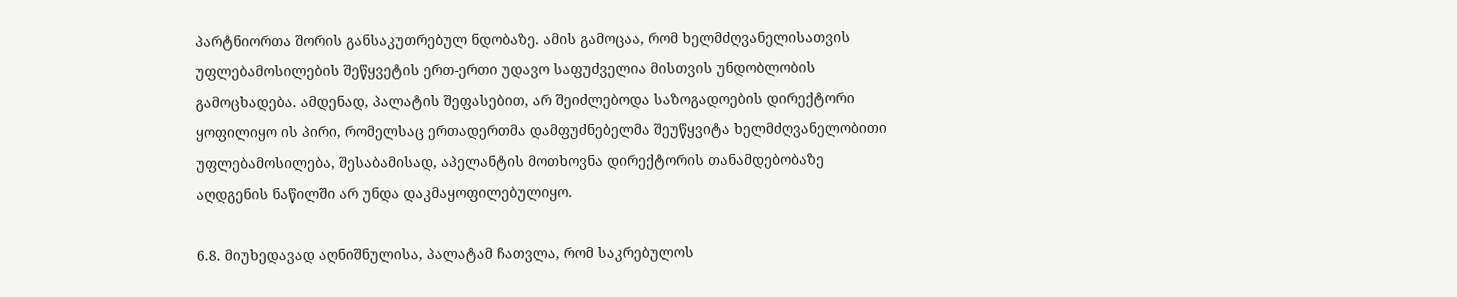პარტნიორთა შორის განსაკუთრებულ ნდობაზე. ამის გამოცაა, რომ ხელმძღვანელისათვის უფლებამოსილების შეწყვეტის ერთ-ერთი უდავო საფუძველია მისთვის უნდობლობის გამოცხადება. ამდენად, პალატის შეფასებით, არ შეიძლებოდა საზოგადოების დირექტორი ყოფილიყო ის პირი, რომელსაც ერთადერთმა დამფუძნებელმა შეუწყვიტა ხელმძღვანელობითი უფლებამოსილება, შესაბამისად, აპელანტის მოთხოვნა დირექტორის თანამდებობაზე აღდგენის ნაწილში არ უნდა დაკმაყოფილებულიყო.

6.8. მიუხედავად აღნიშნულისა, პალატამ ჩათვლა, რომ საკრებულოს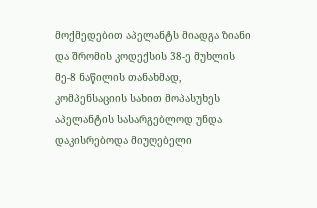მოქმედებით აპელანტს მიადგა ზიანი და შრომის კოდექსის 38-ე მუხლის მე-8 ნაწილის თანახმად, კომპენსაციის სახით მოპასუხეს აპელანტის სასარგებლოდ უნდა დაკისრებოდა მიუღებელი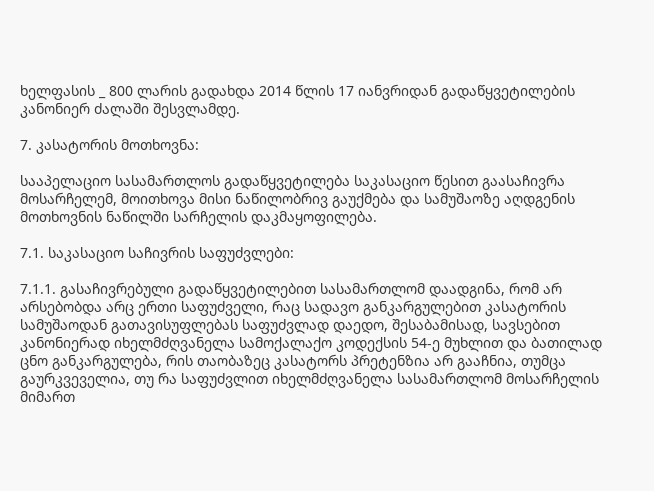ხელფასის _ 800 ლარის გადახდა 2014 წლის 17 იანვრიდან გადაწყვეტილების კანონიერ ძალაში შესვლამდე.

7. კასატორის მოთხოვნა:

სააპელაციო სასამართლოს გადაწყვეტილება საკასაციო წესით გაასაჩივრა მოსარჩელემ, მოითხოვა მისი ნაწილობრივ გაუქმება და სამუშაოზე აღდგენის მოთხოვნის ნაწილში სარჩელის დაკმაყოფილება.

7.1. საკასაციო საჩივრის საფუძვლები:

7.1.1. გასაჩივრებული გადაწყვეტილებით სასამართლომ დაადგინა, რომ არ არსებობდა არც ერთი საფუძველი, რაც სადავო განკარგულებით კასატორის სამუშაოდან გათავისუფლებას საფუძვლად დაედო, შესაბამისად, სავსებით კანონიერად იხელმძღვანელა სამოქალაქო კოდექსის 54-ე მუხლით და ბათილად ცნო განკარგულება, რის თაობაზეც კასატორს პრეტენზია არ გააჩნია, თუმცა გაურკვეველია, თუ რა საფუძვლით იხელმძღვანელა სასამართლომ მოსარჩელის მიმართ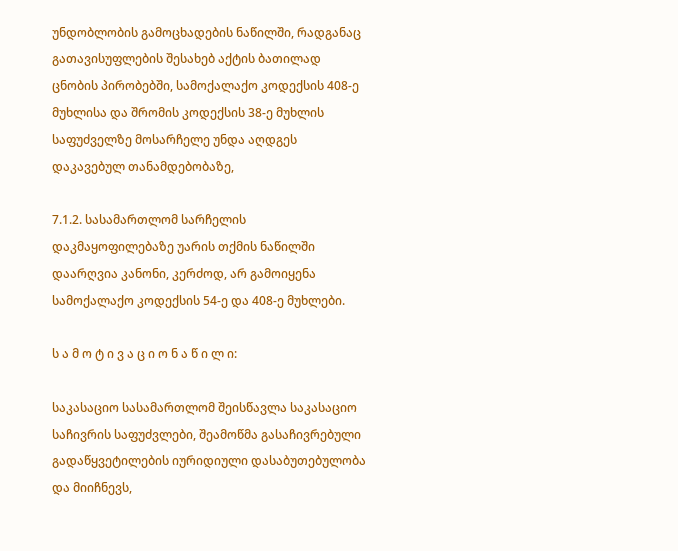უნდობლობის გამოცხადების ნაწილში, რადგანაც გათავისუფლების შესახებ აქტის ბათილად ცნობის პირობებში, სამოქალაქო კოდექსის 408-ე მუხლისა და შრომის კოდექსის 38-ე მუხლის საფუძველზე მოსარჩელე უნდა აღდგეს დაკავებულ თანამდებობაზე,

7.1.2. სასამართლომ სარჩელის დაკმაყოფილებაზე უარის თქმის ნაწილში დაარღვია კანონი, კერძოდ, არ გამოიყენა სამოქალაქო კოდექსის 54-ე და 408-ე მუხლები.

ს ა მ ო ტ ი ვ ა ც ი ო ნ ა წ ი ლ ი:

საკასაციო სასამართლომ შეისწავლა საკასაციო საჩივრის საფუძვლები, შეამოწმა გასაჩივრებული გადაწყვეტილების იურიდიული დასაბუთებულობა და მიიჩნევს,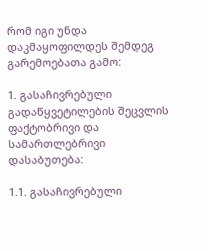რომ იგი უნდა დაკმაყოფილდეს შემდეგ გარემოებათა გამო:

1. გასაჩივრებული გადაწყვეტილების შეცვლის ფაქტობრივი და სამართლებრივი დასაბუთება:

1.1. გასაჩივრებული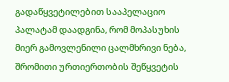გადაწყვეტილებით სააპელაციო პალატამ დაადგინა, რომ მოპასუხის მიერ გამოვლენილი ცალმხრივი ნება, შრომითი ურთიერთობის შეწყვეტის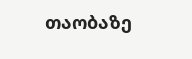თაობაზე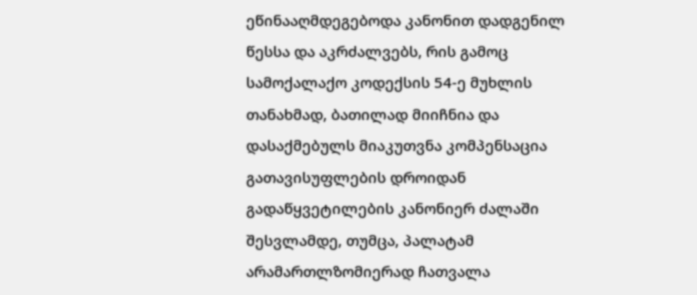ეწინააღმდეგებოდა კანონით დადგენილ წესსა და აკრძალვებს, რის გამოც სამოქალაქო კოდექსის 54-ე მუხლის თანახმად, ბათილად მიიჩნია და დასაქმებულს მიაკუთვნა კომპენსაცია გათავისუფლების დროიდან გადაწყვეტილების კანონიერ ძალაში შესვლამდე, თუმცა, პალატამ არამართლზომიერად ჩათვალა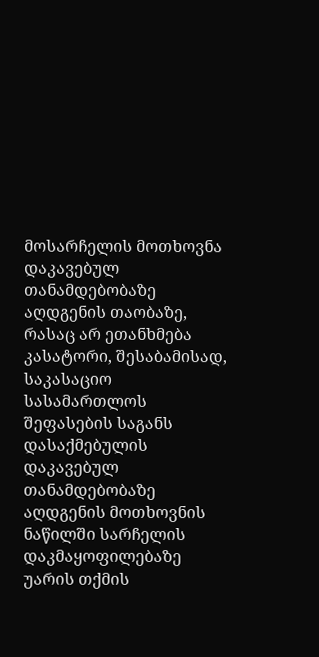მოსარჩელის მოთხოვნა დაკავებულ თანამდებობაზე აღდგენის თაობაზე, რასაც არ ეთანხმება კასატორი, შესაბამისად, საკასაციო სასამართლოს შეფასების საგანს დასაქმებულის დაკავებულ თანამდებობაზე აღდგენის მოთხოვნის ნაწილში სარჩელის დაკმაყოფილებაზე უარის თქმის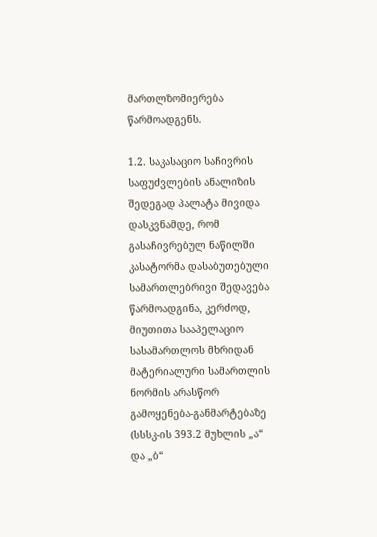მართლზომიერება წარმოადგენს.

1.2. საკასაციო საჩივრის საფუძვლების ანალიზის შედეგად პალატა მივიდა დასკვნამდე, რომ გასაჩივრებულ ნაწილში კასატორმა დასაბუთებული სამართლებრივი შედავება წარმოადგინა, კერძოდ, მიუთითა სააპელაციო სასამართლოს მხრიდან მატერიალური სამართლის ნორმის არასწორ გამოყენება-განმარტებაზე (სსსკ-ის 393.2 მუხლის „ა“ და „ბ“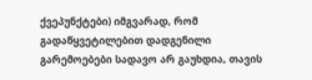ქვეპუნქტები) იმგვარად, რომ გადაწყვეტილებით დადგენილი გარემოებები სადავო არ გაუხდია, თავის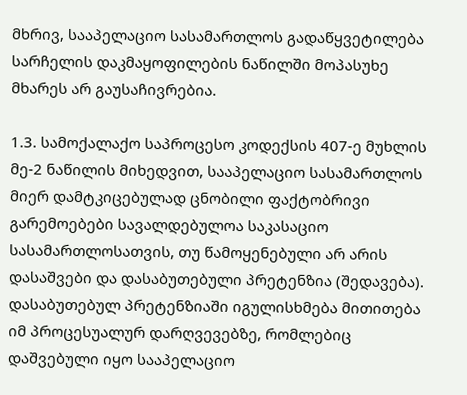მხრივ, სააპელაციო სასამართლოს გადაწყვეტილება სარჩელის დაკმაყოფილების ნაწილში მოპასუხე მხარეს არ გაუსაჩივრებია.

1.3. სამოქალაქო საპროცესო კოდექსის 407-ე მუხლის მე-2 ნაწილის მიხედვით, სააპელაციო სასამართლოს მიერ დამტკიცებულად ცნობილი ფაქტობრივი გარემოებები სავალდებულოა საკასაციო სასამართლოსათვის, თუ წამოყენებული არ არის დასაშვები და დასაბუთებული პრეტენზია (შედავება). დასაბუთებულ პრეტენზიაში იგულისხმება მითითება იმ პროცესუალურ დარღვევებზე, რომლებიც დაშვებული იყო სააპელაციო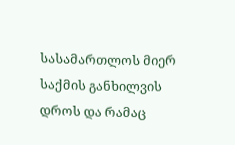სასამართლოს მიერ საქმის განხილვის დროს და რამაც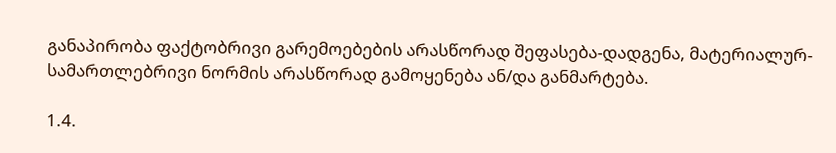განაპირობა ფაქტობრივი გარემოებების არასწორად შეფასება-დადგენა, მატერიალურ-სამართლებრივი ნორმის არასწორად გამოყენება ან/და განმარტება.

1.4.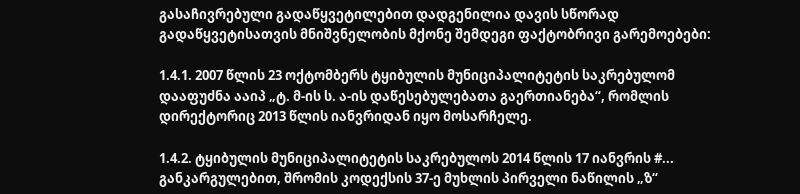გასაჩივრებული გადაწყვეტილებით დადგენილია დავის სწორად გადაწყვეტისათვის მნიშვნელობის მქონე შემდეგი ფაქტობრივი გარემოებები:

1.4.1. 2007 წლის 23 ოქტომბერს ტყიბულის მუნიციპალიტეტის საკრებულომ დააფუძნა ააიპ „ტ. მ-ის ს. ა-ის დაწესებულებათა გაერთიანება“, რომლის დირექტორიც 2013 წლის იანვრიდან იყო მოსარჩელე.

1.4.2. ტყიბულის მუნიციპალიტეტის საკრებულოს 2014 წლის 17 იანვრის #... განკარგულებით, შრომის კოდექსის 37-ე მუხლის პირველი ნაწილის „ზ“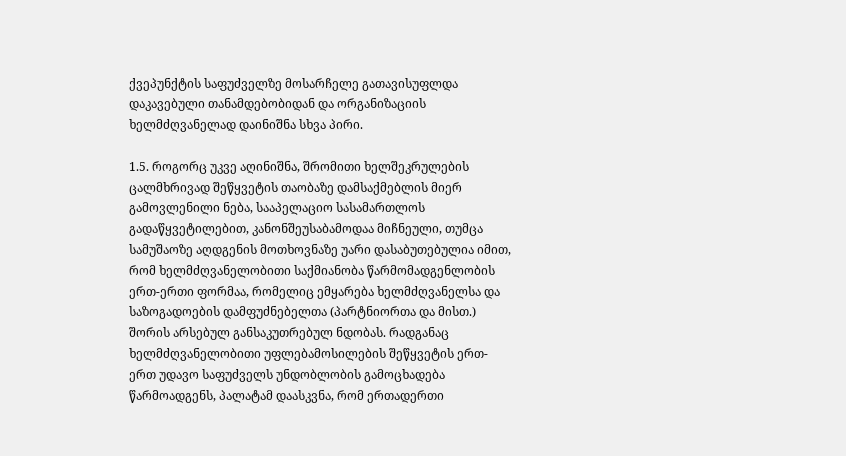ქვეპუნქტის საფუძველზე მოსარჩელე გათავისუფლდა დაკავებული თანამდებობიდან და ორგანიზაციის ხელმძღვანელად დაინიშნა სხვა პირი.

1.5. როგორც უკვე აღინიშნა, შრომითი ხელშეკრულების ცალმხრივად შეწყვეტის თაობაზე დამსაქმებლის მიერ გამოვლენილი ნება, სააპელაციო სასამართლოს გადაწყვეტილებით, კანონშეუსაბამოდაა მიჩნეული, თუმცა სამუშაოზე აღდგენის მოთხოვნაზე უარი დასაბუთებულია იმით, რომ ხელმძღვანელობითი საქმიანობა წარმომადგენლობის ერთ-ერთი ფორმაა, რომელიც ემყარება ხელმძღვანელსა და საზოგადოების დამფუძნებელთა (პარტნიორთა და მისთ.) შორის არსებულ განსაკუთრებულ ნდობას. რადგანაც ხელმძღვანელობითი უფლებამოსილების შეწყვეტის ერთ-ერთ უდავო საფუძველს უნდობლობის გამოცხადება წარმოადგენს, პალატამ დაასკვნა, რომ ერთადერთი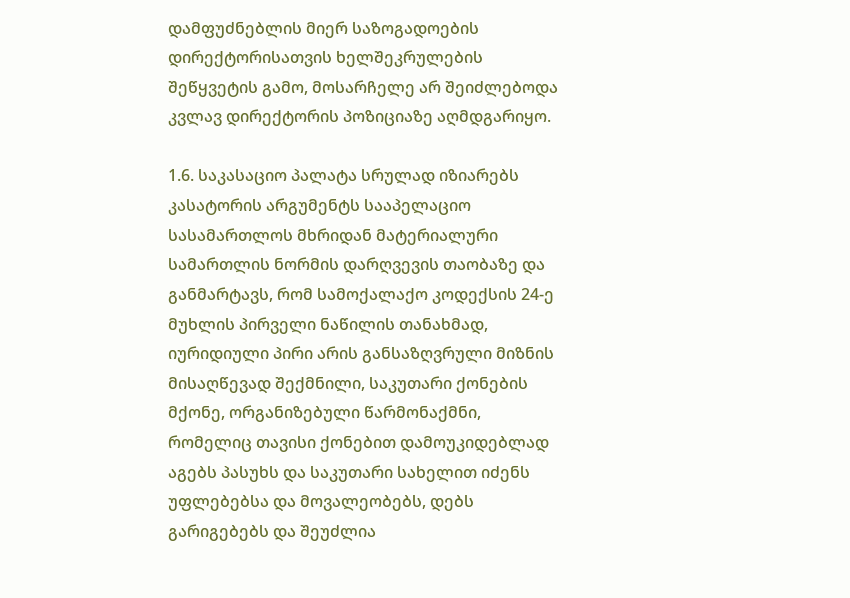დამფუძნებლის მიერ საზოგადოების დირექტორისათვის ხელშეკრულების შეწყვეტის გამო, მოსარჩელე არ შეიძლებოდა კვლავ დირექტორის პოზიციაზე აღმდგარიყო.

1.6. საკასაციო პალატა სრულად იზიარებს კასატორის არგუმენტს სააპელაციო სასამართლოს მხრიდან მატერიალური სამართლის ნორმის დარღვევის თაობაზე და განმარტავს, რომ სამოქალაქო კოდექსის 24-ე მუხლის პირველი ნაწილის თანახმად, იურიდიული პირი არის განსაზღვრული მიზნის მისაღწევად შექმნილი, საკუთარი ქონების მქონე, ორგანიზებული წარმონაქმნი, რომელიც თავისი ქონებით დამოუკიდებლად აგებს პასუხს და საკუთარი სახელით იძენს უფლებებსა და მოვალეობებს, დებს გარიგებებს და შეუძლია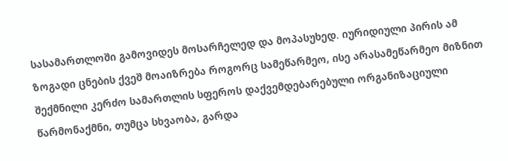სასამართლოში გამოვიდეს მოსარჩელედ და მოპასუხედ. იურიდიული პირის ამ ზოგადი ცნების ქვეშ მოაიზრება როგორც სამეწარმეო, ისე არასამეწარმეო მიზნით შექმნილი კერძო სამართლის სფეროს დაქვემდებარებული ორგანიზაციული წარმონაქმნი, თუმცა სხვაობა, გარდა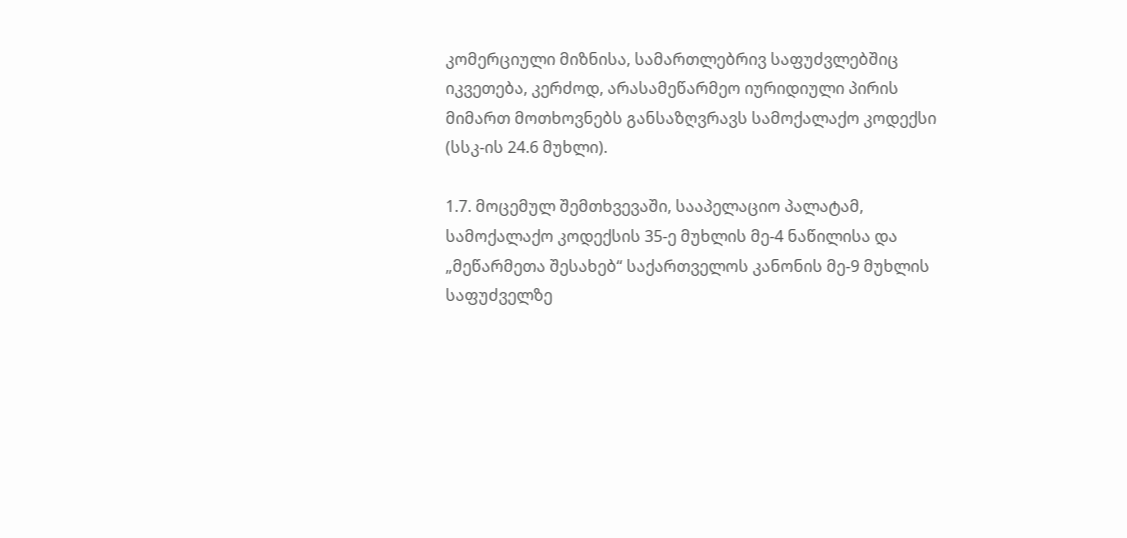კომერციული მიზნისა, სამართლებრივ საფუძვლებშიც იკვეთება, კერძოდ, არასამეწარმეო იურიდიული პირის მიმართ მოთხოვნებს განსაზღვრავს სამოქალაქო კოდექსი (სსკ-ის 24.6 მუხლი).

1.7. მოცემულ შემთხვევაში, სააპელაციო პალატამ, სამოქალაქო კოდექსის 35-ე მუხლის მე-4 ნაწილისა და „მეწარმეთა შესახებ“ საქართველოს კანონის მე-9 მუხლის საფუძველზე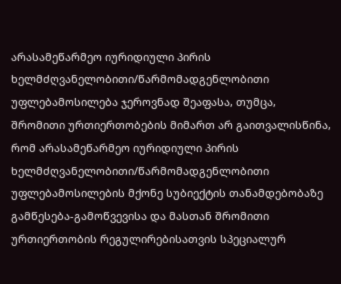არასამეწარმეო იურიდიული პირის ხელმძღვანელობითი/წარმომადგენლობითი უფლებამოსილება ჯეროვნად შეაფასა, თუმცა, შრომითი ურთიერთობების მიმართ არ გაითვალისწინა, რომ არასამეწარმეო იურიდიული პირის ხელმძღვანელობითი/წარმომადგენლობითი უფლებამოსილების მქონე სუბიექტის თანამდებობაზე გამწესება-გამოწვევისა და მასთან შრომითი ურთიერთობის რეგულირებისათვის სპეციალურ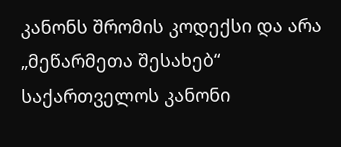კანონს შრომის კოდექსი და არა „მეწარმეთა შესახებ“ საქართველოს კანონი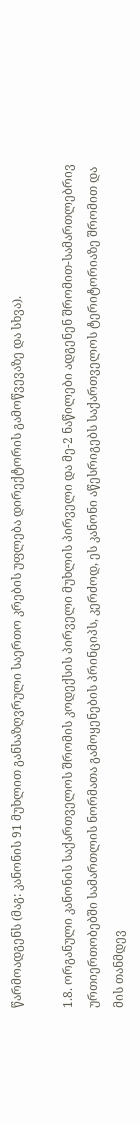წარმოადგენს (მაგ: კანონის 91 მუხლით განსაზღვრული საერთო კრების უფლება დირექტორის გამოწვევაზე და სხვა).

1.8. ორგანული კანონის საქართველოს შრომის კოდექსის პირველი მუხლის პირველი და მე-2 ნაწილები ადგენენ შრომით-სამართლებრივ ურთიერთობებში სამართლის ნორმათა გამოყენების პრინციპს, კერძოდ, ეს კანონი აწესრიგებს საქართველოს ტერიტორიაზე შრომით და მის თანმდევ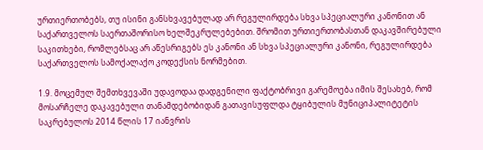ურთიერთობებს, თუ ისინი განსხვავებულად არ რეგულირდება სხვა სპეციალური კანონით ან საქართველოს საერთაშორისო ხელშეკრულებებით. შრომით ურთიერთობასთან დაკავშირებული საკითხები, რომლებსაც არ აწესრიგებს ეს კანონი ან სხვა სპეციალური კანონი, რეგულირდება საქართველოს სამოქალაქო კოდექსის ნორმებით.

1.9. მოცემულ შემთხვევაში უდავოდაა დადგენილი ფაქტობრივი გარემოება იმის შესახებ, რომ მოსარჩელე დაკავებული თანამდებობიდან გათავისუფლდა ტყიბულის მუნიციპალიტეტის საკრებულოს 2014 წლის 17 იანვრის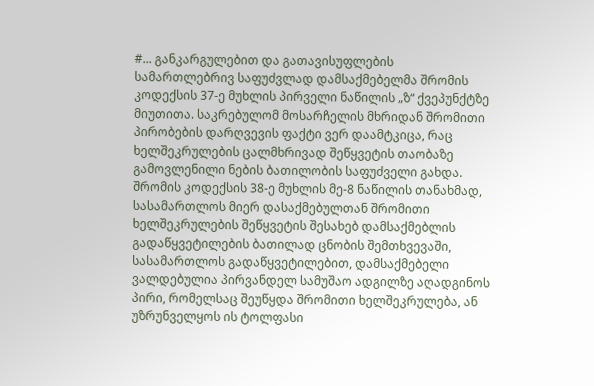#... განკარგულებით და გათავისუფლების სამართლებრივ საფუძვლად დამსაქმებელმა შრომის კოდექსის 37-ე მუხლის პირველი ნაწილის „ზ“ ქვეპუნქტზე მიუთითა. საკრებულომ მოსარჩელის მხრიდან შრომითი პირობების დარღვევის ფაქტი ვერ დაამტკიცა, რაც ხელშეკრულების ცალმხრივად შეწყვეტის თაობაზე გამოვლენილი ნების ბათილობის საფუძველი გახდა. შრომის კოდექსის 38-ე მუხლის მე-8 ნაწილის თანახმად, სასამართლოს მიერ დასაქმებულთან შრომითი ხელშეკრულების შეწყვეტის შესახებ დამსაქმებლის გადაწყვეტილების ბათილად ცნობის შემთხვევაში, სასამართლოს გადაწყვეტილებით, დამსაქმებელი ვალდებულია პირვანდელ სამუშაო ადგილზე აღადგინოს პირი, რომელსაც შეუწყდა შრომითი ხელშეკრულება, ან უზრუნველყოს ის ტოლფასი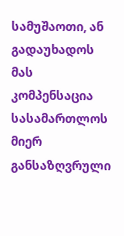სამუშაოთი, ან გადაუხადოს მას კომპენსაცია სასამართლოს მიერ განსაზღვრული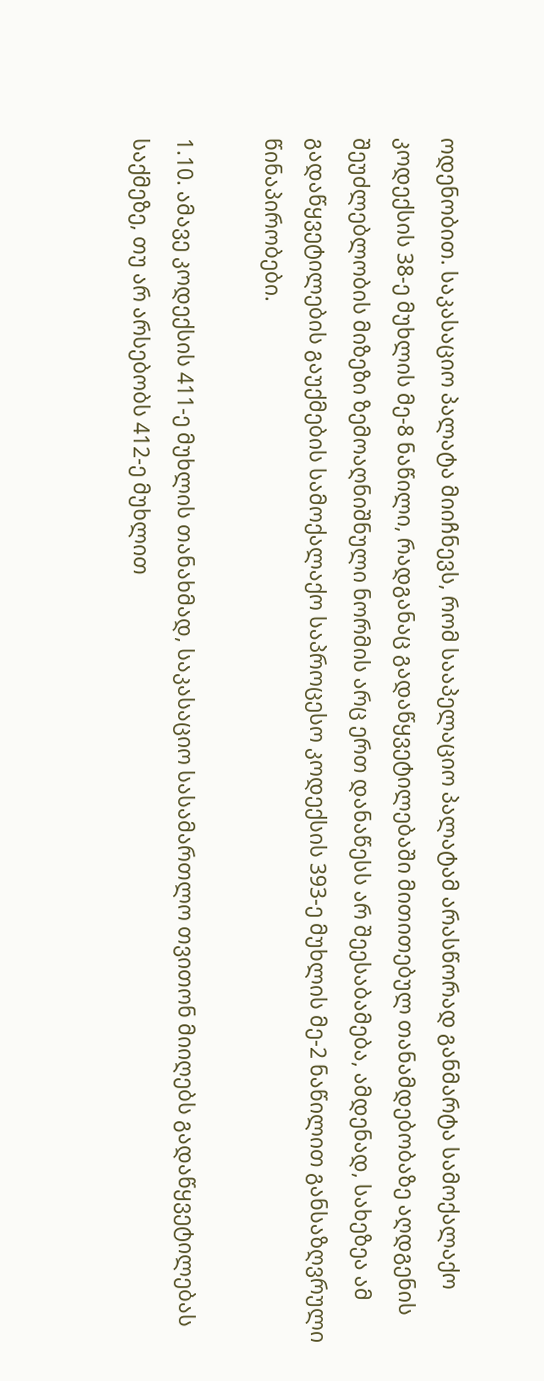ოდენობით. საკასაციო პალატა მიიჩნევს, რომ სააპელაციო პალატამ არასწორად განმარტა სამოქალაქო კოდექსის 38-ე მუხლის მე-8 ნაწილი, რადგანაც გადაწყვეტილებაში მითითებულ თანამდებობაზე აღდგენის შეუძლებლობის მიზეზი ზემოაღნიშნული ნორმის არც ერთ დანაწესს არ შეესაბამება, ამდენად, სახეზეა ამ გადაწყვეტილების გაუქმების სამოქალაქო საპროცესო კოდექსის 393-ე მუხლის მე-2 ნაწილით განსაზღვრული წინაპირობები.

1.10. ამავე კოდექსის 411-ე მუხლის თანახმად, საკასაციო სასამართლო თვითონ მიიღებს გადაწყვეტილებას საქმეზე, თუ არ არსებობს 412-ე მუხლით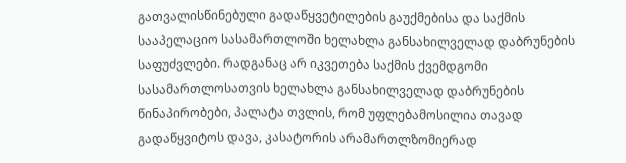გათვალისწინებული გადაწყვეტილების გაუქმებისა და საქმის სააპელაციო სასამართლოში ხელახლა განსახილველად დაბრუნების საფუძვლები. რადგანაც არ იკვეთება საქმის ქვემდგომი სასამართლოსათვის ხელახლა განსახილველად დაბრუნების წინაპირობები, პალატა თვლის, რომ უფლებამოსილია თავად გადაწყვიტოს დავა, კასატორის არამართლზომიერად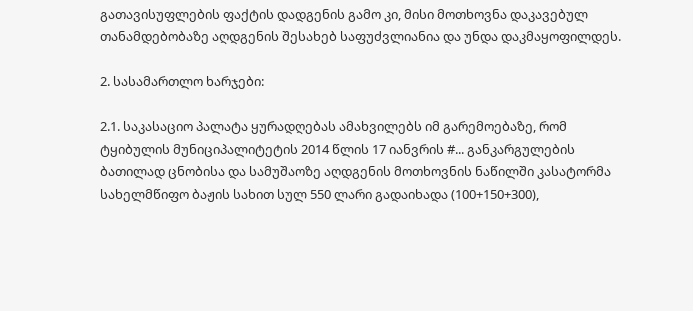გათავისუფლების ფაქტის დადგენის გამო კი, მისი მოთხოვნა დაკავებულ თანამდებობაზე აღდგენის შესახებ საფუძვლიანია და უნდა დაკმაყოფილდეს.

2. სასამართლო ხარჯები:

2.1. საკასაციო პალატა ყურადღებას ამახვილებს იმ გარემოებაზე, რომ ტყიბულის მუნიციპალიტეტის 2014 წლის 17 იანვრის #... განკარგულების ბათილად ცნობისა და სამუშაოზე აღდგენის მოთხოვნის ნაწილში კასატორმა სახელმწიფო ბაჟის სახით სულ 550 ლარი გადაიხადა (100+150+300),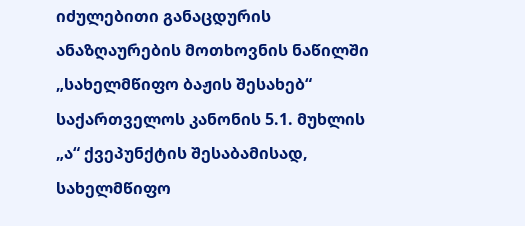იძულებითი განაცდურის ანაზღაურების მოთხოვნის ნაწილში „სახელმწიფო ბაჟის შესახებ“ საქართველოს კანონის 5.1. მუხლის „ა“ ქვეპუნქტის შესაბამისად, სახელმწიფო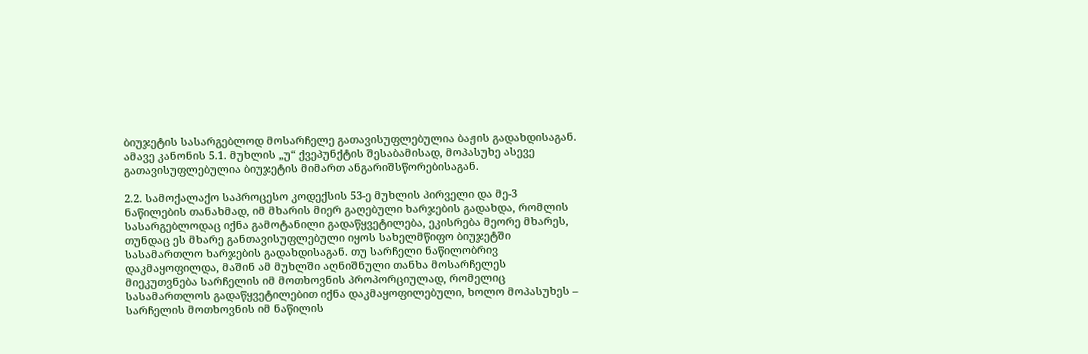ბიუჯეტის სასარგებლოდ მოსარჩელე გათავისუფლებულია ბაჟის გადახდისაგან. ამავე კანონის 5.1. მუხლის „უ“ ქვეპუნქტის შესაბამისად, მოპასუხე ასევე გათავისუფლებულია ბიუჯეტის მიმართ ანგარიშსწორებისაგან.

2.2. სამოქალაქო საპროცესო კოდექსის 53-ე მუხლის პირველი და მე-3 ნაწილების თანახმად, იმ მხარის მიერ გაღებული ხარჯების გადახდა, რომლის სასარგებლოდაც იქნა გამოტანილი გადაწყვეტილება, ეკისრება მეორე მხარეს, თუნდაც ეს მხარე განთავისუფლებული იყოს სახელმწიფო ბიუჯეტში სასამართლო ხარჯების გადახდისაგან. თუ სარჩელი ნაწილობრივ დაკმაყოფილდა, მაშინ ამ მუხლში აღნიშნული თანხა მოსარჩელეს მიეკუთვნება სარჩელის იმ მოთხოვნის პროპორციულად, რომელიც სასამართლოს გადაწყვეტილებით იქნა დაკმაყოფილებული, ხოლო მოპასუხეს – სარჩელის მოთხოვნის იმ ნაწილის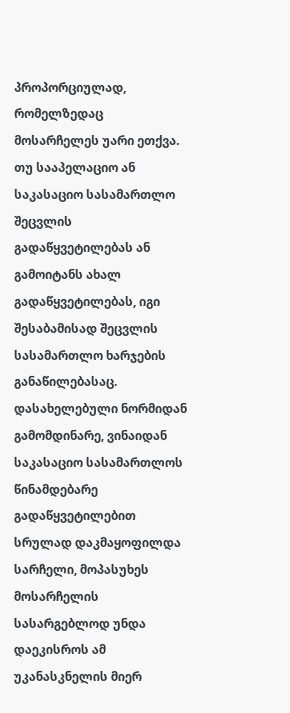პროპორციულად, რომელზედაც მოსარჩელეს უარი ეთქვა. თუ სააპელაციო ან საკასაციო სასამართლო შეცვლის გადაწყვეტილებას ან გამოიტანს ახალ გადაწყვეტილებას, იგი შესაბამისად შეცვლის სასამართლო ხარჯების განაწილებასაც. დასახელებული ნორმიდან გამომდინარე, ვინაიდან საკასაციო სასამართლოს წინამდებარე გადაწყვეტილებით სრულად დაკმაყოფილდა სარჩელი, მოპასუხეს მოსარჩელის სასარგებლოდ უნდა დაეკისროს ამ უკანასკნელის მიერ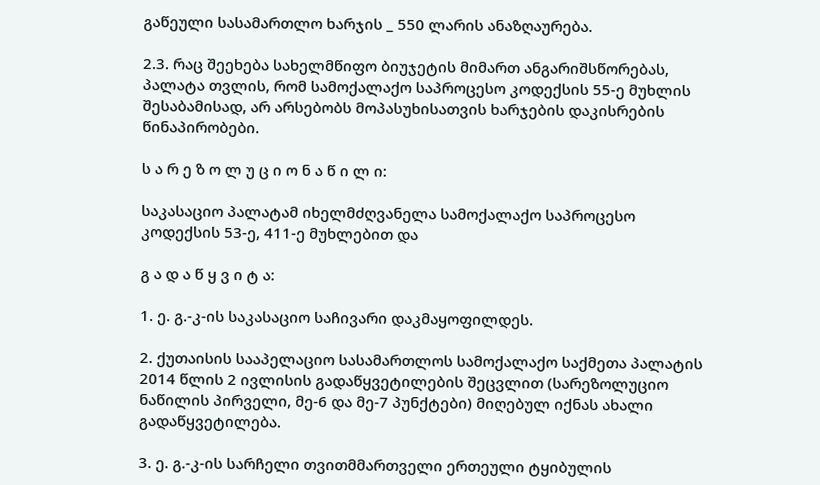გაწეული სასამართლო ხარჯის _ 550 ლარის ანაზღაურება.

2.3. რაც შეეხება სახელმწიფო ბიუჯეტის მიმართ ანგარიშსწორებას, პალატა თვლის, რომ სამოქალაქო საპროცესო კოდექსის 55-ე მუხლის შესაბამისად, არ არსებობს მოპასუხისათვის ხარჯების დაკისრების წინაპირობები.

ს ა რ ე ზ ო ლ უ ც ი ო ნ ა წ ი ლ ი:

საკასაციო პალატამ იხელმძღვანელა სამოქალაქო საპროცესო კოდექსის 53-ე, 411-ე მუხლებით და

გ ა დ ა წ ყ ვ ი ტ ა:

1. ე. გ.-კ-ის საკასაციო საჩივარი დაკმაყოფილდეს.

2. ქუთაისის სააპელაციო სასამართლოს სამოქალაქო საქმეთა პალატის 2014 წლის 2 ივლისის გადაწყვეტილების შეცვლით (სარეზოლუციო ნაწილის პირველი, მე-6 და მე-7 პუნქტები) მიღებულ იქნას ახალი გადაწყვეტილება.

3. ე. გ.-კ-ის სარჩელი თვითმმართველი ერთეული ტყიბულის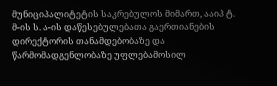მუნიციპალიტეტის საკრებულოს მიმართ, ააიპ ტ. მ-ის ს. ა-ის დაწესებულებათა გაერთიანების დირექტორის თანამდებობაზე და წარმომადგენლობაზე უფლებამოსილ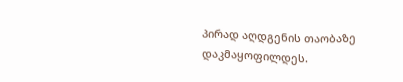პირად აღდგენის თაობაზე დაკმაყოფილდეს.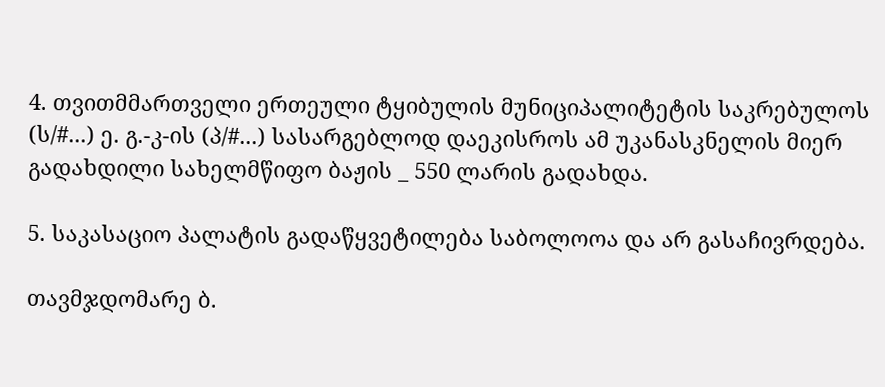4. თვითმმართველი ერთეული ტყიბულის მუნიციპალიტეტის საკრებულოს (ს/#...) ე. გ.-კ-ის (პ/#...) სასარგებლოდ დაეკისროს ამ უკანასკნელის მიერ გადახდილი სახელმწიფო ბაჟის _ 550 ლარის გადახდა.

5. საკასაციო პალატის გადაწყვეტილება საბოლოოა და არ გასაჩივრდება.

თავმჯდომარე ბ.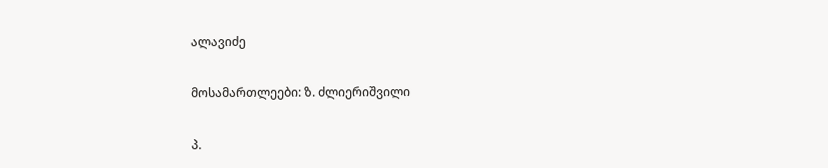ალავიძე

მოსამართლეები: ზ. ძლიერიშვილი

პ.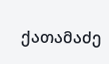ქათამაძე